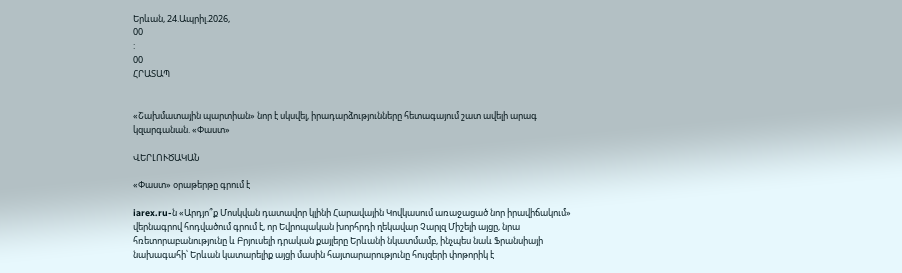Երևան, 24.Ապրիլ.2026,
00
:
00
ՀՐԱՏԱՊ


«Շախմատային պարտիան» նոր է սկսվել, իրադարձությունները հետագայում շատ ավելի արագ կզարգանան. «Փաստ»

ՎԵՐԼՈՒԾԱԿԱՆ

«Փաստ» օրաթերթը գրում է

iarex.ru-ն «Արդյո՞ք Մոսկվան դատավոր կլինի Հարավային Կովկասում առաջացած նոր իրավիճակում» վերնագրով հոդվածում գրում է, որ Եվրոպական խորհրդի ղեկավար Չարլզ Միշելի այցը, նրա հռետորաբանությունը և Բրյուսելի դրական քայլերը Երևանի նկատմամբ, ինչպես նաև Ֆրանսիայի նախագահի՝ Երևան կատարելիք այցի մասին հայտարարությունը հույզերի փոթորիկ է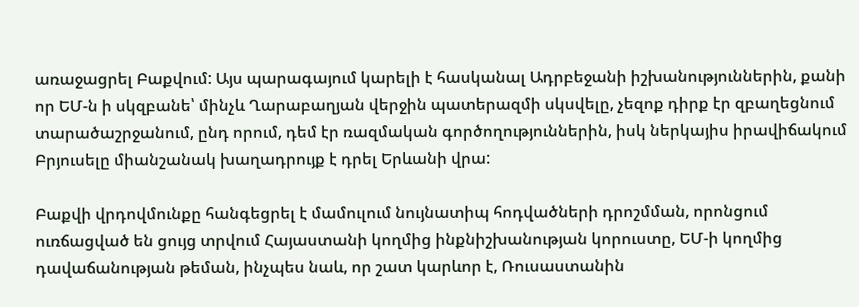առաջացրել Բաքվում: Այս պարագայում կարելի է հասկանալ Ադրբեջանի իշխանություններին, քանի որ ԵՄ-ն ի սկզբանե՝ մինչև Ղարաբաղյան վերջին պատերազմի սկսվելը, չեզոք դիրք էր զբաղեցնում տարածաշրջանում, ընդ որում, դեմ էր ռազմական գործողություններին, իսկ ներկայիս իրավիճակում Բրյուսելը միանշանակ խաղադրույք է դրել Երևանի վրա:

Բաքվի վրդովմունքը հանգեցրել է մամուլում նույնատիպ հոդվածների դրոշմման, որոնցում ուռճացված են ցույց տրվում Հայաստանի կողմից ինքնիշխանության կորուստը, ԵՄ-ի կողմից դավաճանության թեման, ինչպես նաև, որ շատ կարևոր է, Ռուսաստանին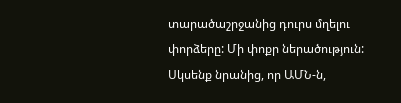տարածաշրջանից դուրս մղելու փորձերը: Մի փոքր ներածություն: Սկսենք նրանից, որ ԱՄՆ-ն,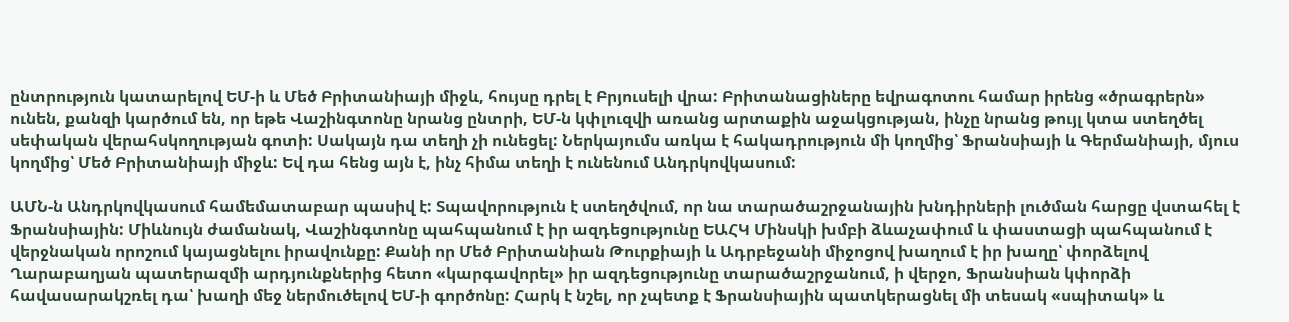ընտրություն կատարելով ԵՄ-ի և Մեծ Բրիտանիայի միջև, հույսը դրել է Բրյուսելի վրա: Բրիտանացիները եվրագոտու համար իրենց «ծրագրերն» ունեն, քանզի կարծում են, որ եթե Վաշինգտոնը նրանց ընտրի, ԵՄ-ն կփլուզվի առանց արտաքին աջակցության, ինչը նրանց թույլ կտա ստեղծել սեփական վերահսկողության գոտի: Սակայն դա տեղի չի ունեցել: Ներկայումս առկա է հակադրություն մի կողմից՝ Ֆրանսիայի և Գերմանիայի, մյուս կողմից՝ Մեծ Բրիտանիայի միջև: Եվ դա հենց այն է, ինչ հիմա տեղի է ունենում Անդրկովկասում:

ԱՄՆ-ն Անդրկովկասում համեմատաբար պասիվ է: Տպավորություն է ստեղծվում, որ նա տարածաշրջանային խնդիրների լուծման հարցը վստահել է Ֆրանսիային: Միևնույն ժամանակ, Վաշինգտոնը պահպանում է իր ազդեցությունը ԵԱՀԿ Մինսկի խմբի ձևաչափում և փաստացի պահպանում է վերջնական որոշում կայացնելու իրավունքը: Քանի որ Մեծ Բրիտանիան Թուրքիայի և Ադրբեջանի միջոցով խաղում է իր խաղը՝ փորձելով Ղարաբաղյան պատերազմի արդյունքներից հետո «կարգավորել» իր ազդեցությունը տարածաշրջանում, ի վերջո, Ֆրանսիան կփորձի հավասարակշռել դա՝ խաղի մեջ ներմուծելով ԵՄ-ի գործոնը: Հարկ է նշել, որ չպետք է Ֆրանսիային պատկերացնել մի տեսակ «սպիտակ» և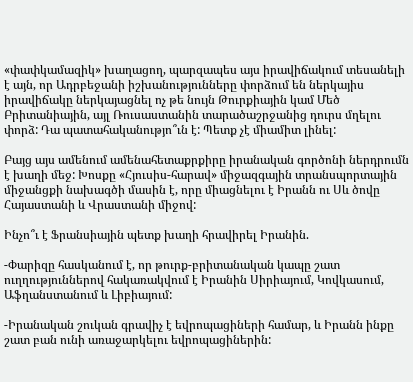«փափկամազիկ» խաղացող, պարզապես այս իրավիճակում տեսանելի է այն, որ Ադրբեջանի իշխանությունները փորձում են ներկայիս իրավիճակը ներկայացնել ոչ թե նույն Թուրքիային կամ Մեծ Բրիտանիային, այլ Ռուսաստանին տարածաշրջանից դուրս մղելու փորձ: Դա պատահականությո՞ւն է: Պետք չէ միամիտ լինել:

Բայց այս ամենում ամենահետաքրքիրը իրանական գործոնի ներդրումն է խաղի մեջ: Խոսքը «Հյուսիս-հարավ» միջազգային տրանսպորտային միջանցքի նախագծի մասին է, որը միացնելու է Իրանն ու Սև ծովը Հայաստանի և Վրաստանի միջով:

Ինչո՞ւ է Ֆրանսիային պետք խաղի հրավիրել Իրանին.

-Փարիզը հասկանում է, որ թուրք-բրիտանական կապը շատ ուղղություններով հակառակվում է Իրանին Սիրիայում, Կովկասում, Աֆղանստանում և Լիբիայում:

-Իրանական շուկան գրավիչ է եվրոպացիների համար, և Իրանն ինքը շատ բան ունի առաջարկելու եվրոպացիներին: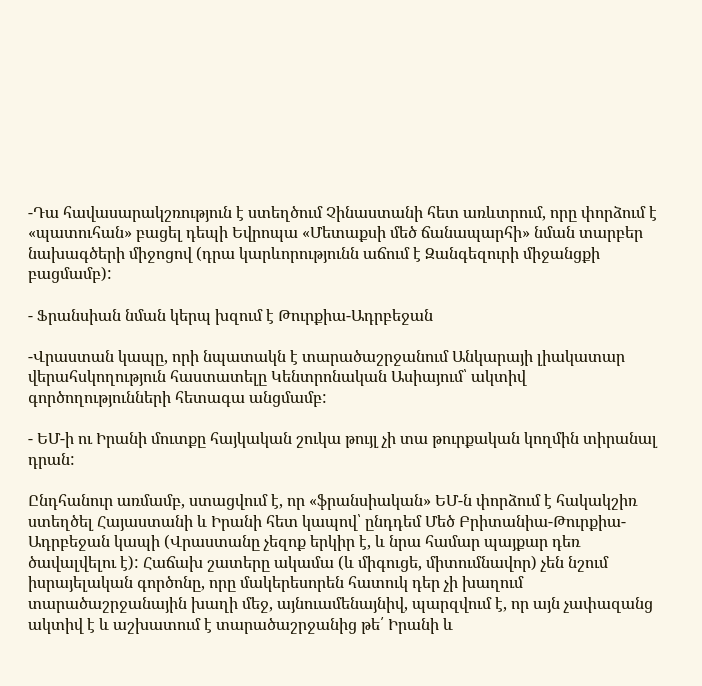-Դա հավասարակշռություն է ստեղծում Չինաստանի հետ առևտրում, որը փորձում է «պատուհան» բացել դեպի Եվրոպա «Մետաքսի մեծ ճանապարհի» նման տարբեր նախագծերի միջոցով (դրա կարևորությունն աճում է Զանգեզուրի միջանցքի բացմամբ):

- Ֆրանսիան նման կերպ խզում է Թուրքիա-Ադրբեջան

-Վրաստան կապը, որի նպատակն է տարածաշրջանում Անկարայի լիակատար վերահսկողություն հաստատելը Կենտրոնական Ասիայում՝ ակտիվ գործողությունների հետագա անցմամբ:

- ԵՄ-ի ու Իրանի մուտքը հայկական շուկա թույլ չի տա թուրքական կողմին տիրանալ դրան:

Ընդհանուր առմամբ, ստացվում է, որ «ֆրանսիական» ԵՄ-ն փորձում է հակակշիռ ստեղծել Հայաստանի և Իրանի հետ կապով՝ ընդդեմ Մեծ Բրիտանիա-Թուրքիա-Ադրբեջան կապի (Վրաստանը չեզոք երկիր է, և նրա համար պայքար դեռ ծավալվելու է): Հաճախ շատերը ակամա (և միգուցե, միտումնավոր) չեն նշում իսրայելական գործոնը, որը մակերեսորեն հատուկ դեր չի խաղում տարածաշրջանային խաղի մեջ, այնուամենայնիվ, պարզվում է, որ այն չափազանց ակտիվ է և աշխատում է տարածաշրջանից թե՛ Իրանի և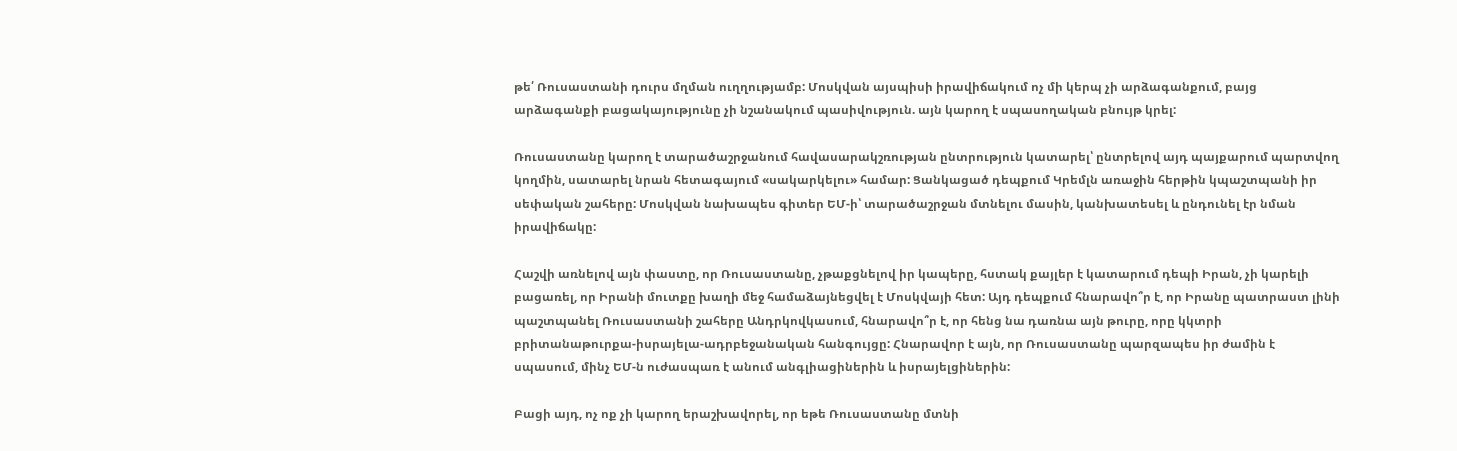թե՛ Ռուսաստանի դուրս մղման ուղղությամբ: Մոսկվան այսպիսի իրավիճակում ոչ մի կերպ չի արձագանքում, բայց արձագանքի բացակայությունը չի նշանակում պասիվություն. այն կարող է սպասողական բնույթ կրել:

Ռուսաստանը կարող է տարածաշրջանում հավասարակշռության ընտրություն կատարել՝ ընտրելով այդ պայքարում պարտվող կողմին, սատարել նրան հետագայում «սակարկելու» համար: Ցանկացած դեպքում Կրեմլն առաջին հերթին կպաշտպանի իր սեփական շահերը: Մոսկվան նախապես գիտեր ԵՄ-ի՝ տարածաշրջան մտնելու մասին, կանխատեսել և ընդունել էր նման իրավիճակը:

Հաշվի առնելով այն փաստը, որ Ռուսաստանը, չթաքցնելով իր կապերը, հստակ քայլեր է կատարում դեպի Իրան, չի կարելի բացառել, որ Իրանի մուտքը խաղի մեջ համաձայնեցվել է Մոսկվայի հետ: Այդ դեպքում հնարավո՞ր է, որ Իրանը պատրաստ լինի պաշտպանել Ռուսաստանի շահերը Անդրկովկասում, հնարավո՞ր է, որ հենց նա դառնա այն թուրը, որը կկտրի բրիտանաթուրքա-իսրայելա-ադրբեջանական հանգույցը: Հնարավոր է այն, որ Ռուսաստանը պարզապես իր ժամին է սպասում, մինչ ԵՄ-ն ուժասպառ է անում անգլիացիներին և իսրայելցիներին:

Բացի այդ, ոչ ոք չի կարող երաշխավորել, որ եթե Ռուսաստանը մտնի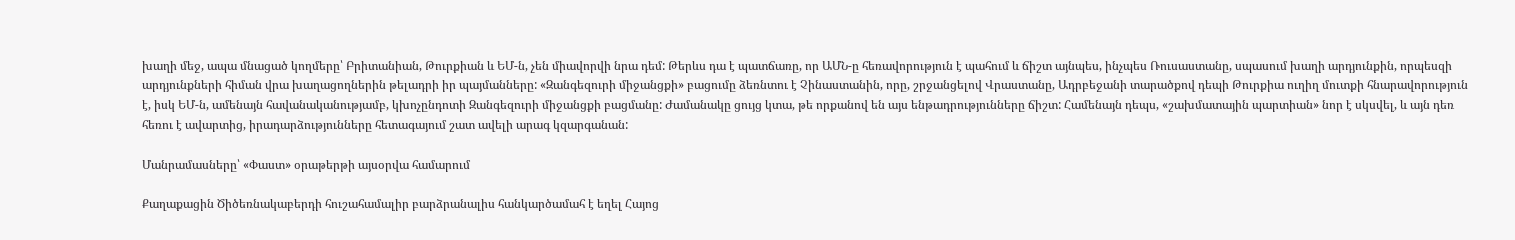խաղի մեջ, ապա մնացած կողմերը՝ Բրիտանիան, Թուրքիան և ԵՄ-ն, չեն միավորվի նրա դեմ: Թերևս դա է պատճառը, որ ԱՄՆ-ը հեռավորություն է պահում և ճիշտ այնպես, ինչպես Ռուսաստանը, սպասում խաղի արդյունքին, որպեսզի արդյունքների հիման վրա խաղացողներին թելադրի իր պայմանները: «Զանգեզուրի միջանցքի» բացումը ձեռնտու է Չինաստանին, որը, շրջանցելով Վրաստանը, Ադրբեջանի տարածքով դեպի Թուրքիա ուղիղ մուտքի հնարավորություն է, իսկ ԵՄ-ն, ամենայն հավանականությամբ, կխոչընդոտի Զանգեզուրի միջանցքի բացմանը: Ժամանակը ցույց կտա, թե որքանով են այս ենթադրությունները ճիշտ: Համենայն դեպս, «շախմատային պարտիան» նոր է սկսվել, և այն դեռ հեռու է ավարտից, իրադարձությունները հետագայում շատ ավելի արագ կզարգանան:

Մանրամասները՝ «Փաստ» օրաթերթի այսօրվա համարում

Քաղաքացին Ծիծեռնակաբերդի հուշահամալիր բարձրանալիս հանկարծամահ է եղել Հայոց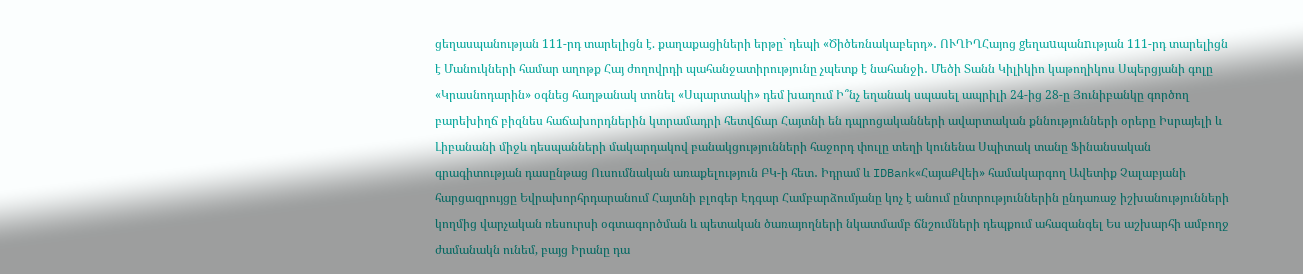ցեղասպանության 111-րդ տարելիցն է. քաղաքացիների երթը` դեպի «Ծիծեռնակաբերդ»․ ՈՒՂԻՂՀայոց gեղաuպանnւթյան 111-րդ տարելիցն է Մանուկների համար աղոթք Հայ ժողովրդի պահանջատիրությունը չպետք է նահանջի․ Մեծի Տանն Կիլիկիո կաթողիկոս Սպերցյանի գոլը «Կրասնոդարին» օգնեց հաղթանակ տոնել «Սպարտակի» դեմ խաղում Ի՞նչ եղանակ սպասել ապրիլի 24-ից 28-ը Յունիբանկը գործող բարեխիղճ բիզնես հաճախորդներին կտրամադրի հետվճար Հայտնի են դպրոցականների ավարտական քննությունների օրերը Իսրայելի և Լիբանանի միջև դեսպանների մակարդակով բանակցությունների հաջորդ փուլը տեղի կունենա Սպիտակ տանը Ֆինանսական գրագիտության դասընթաց Ուսումնական առաքելություն ԲԿ-ի հետ․ Իդրամ և IDBank«ՀայաՔվեի» համակարգող Ավետիք Չալաբյանի հարցազրույցը Եվրախորհրդարանում Հայտնի բլոգեր Էդգար Համբարձումյանը կոչ է անում ընտրություններին ընդառաջ իշխանությունների կողմից վարչական ռեսուրսի օգտագործման և պետական ծառայողների նկատմամբ ճնշումների դեպքում ահազանգել Ես աշխարհի ամբողջ ժամանակն ունեմ, բայց Իրանը դա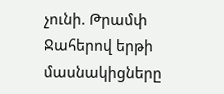չունի. Թրամփ Ջահերով երթի մասնակիցները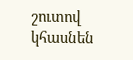շուտով կհասնեն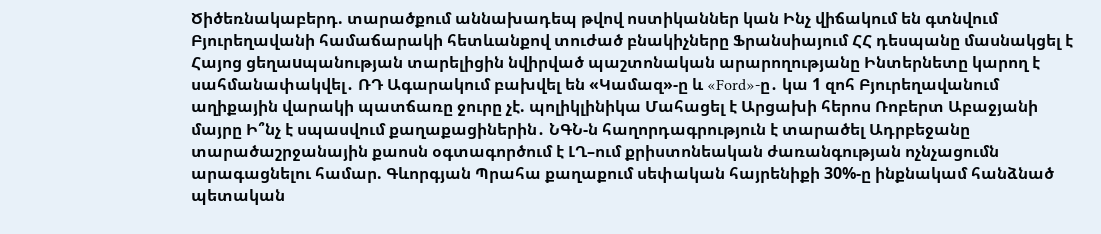Ծիծեռնակաբերդ. տարածքում աննախադեպ թվով ոստիկաններ կան Ինչ վիճակում են գտնվում Բյուրեղավանի համաճարակի հետևանքով տուժած բնակիչները Ֆրանսիայում ՀՀ դեսպանը մասնակցել է Հայոց ցեղաuպանության տարելիցին նվիրված պաշտոնական արարողությանը Ինտերնետը կարող է սահմանափակվել․ ՌԴ Ագարակում բախվել են «Կամազ»-ը և «Ford»-ը․ կա 1 զոհ Բյուրեղավանում աղիքային վարակի պատճառը ջուրը չէ. պոլիկլինիկա Մահացել է Արցախի հերոս Ռոբերտ Աբաջյանի մայրը Ի՞նչ է սպասվում քաղաքացիներին․ ՆԳՆ-ն հաղորդագրություն է տարածել Ադրբեջանը տարածաշրջանային քաոսն օգտագործում է ԼՂ–ում քրիստոնեական ժառանգության ոչնչացումն արագացնելու համար. Գևորգյան Պրահա քաղաքում սեփական հայրենիքի 30%-ը ինքնակամ հանձնած պետական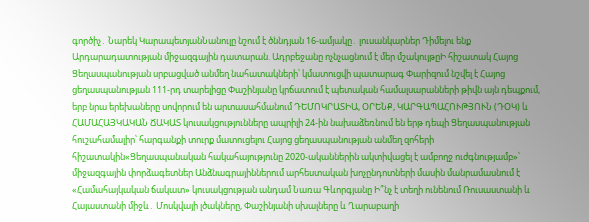գործիչ․ Նարեկ ԿարապետյանՆանուլը նշում է ծննդյան 16-ամյակը․ լուսանկարներ Դիմելու ենք Արդարադատության միջազգային դատարան. Ադրբեջանը ոչնչացնում է մեր մշակույթըԻ հիշատակ Հայոց Ցեղասպանության սրբացված անմեղ նահատակների՝ կմատուցվի պատարագ Փարիզում նշվել է Հայոց ցեղասպանության 111-րդ տարելիցը Փաշինյանը կրճատում է պետական համալսարանների թիվն այն դեպքում, երբ նրա երեխաները սովորում են արտասահմանում ԴԵՄՈԿՐԱՏԻԱ, ՕՐԵՆՔ, ԿԱՐԳԱՊԱՀՈՒԹՅՈՒՆ (ԴՕԿ) և ՀԱՄԱՀԱՅԿԱԿԱՆ ՃԱԿԱՏ կուսակցությունները ապրիլի 24-ին նախաձեռնում են երթ դեպի Ցեղասպանության հուշահամալիր՝ հարգանքի տուրք մատուցելու Հայոց ցեղասպանության անմեղ զոհերի հիշատակին«Ցեղասպանական հակահայությունը 2020-ականներին ակտիվացել է ամբողջ ուժգնությամբ»՝ միջազգային փորձագետներ Անձնագրայիններում արհեստական խոչընդոտների մասին մանրամասնում է «Համահայկական ճակատ» կուսակցության անդամ Նառա Գևորգյանը Ի՞նչ է տեղի ունենում Ռուսաստանի և Հայաստանի միջև․ Մոսկվայի լծակները, Փաշինյանի սխալները և Ղարաբաղի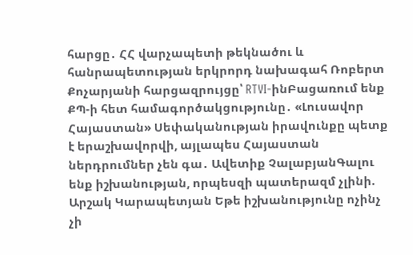հարցը․ ՀՀ վարչապետի թեկնածու և հանրապետության երկրորդ նախագահ Ռոբերտ Քոչարյանի հարցազրույցը՝ RTVI-ինԲացառում ենք ՔՊ-ի հետ համագործակցությունը․ «Լուսավոր Հայաստան» Սեփականության իրավունքը պետք է երաշխավորվի, այլապես Հայաստան ներդրումներ չեն գա․ Ավետիք ՉալաբյանԳալու ենք իշխանության, որպեսզի պատերազմ չլինի. Արշակ Կարապետյան Եթե իշխանությունը ոչինչ չի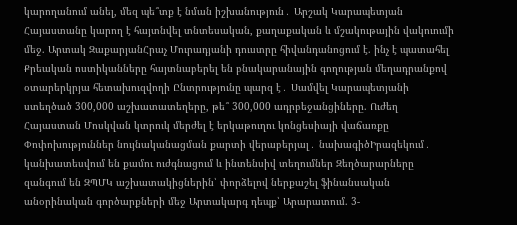կարողանում անել, մեզ պե՞տք է նման իշխանություն․ Արշակ Կարապետյան Հայաստանը կարող է հայտնվել տնտեսական, քաղաքական և մշակութային վակուումի մեջ. Արտակ ԶաքարյանՀրաչ Մուրադյանի դուստրը հիվանդանոցում է. ինչ է պատահել Քրեական ոստիկանները հայտնաբերել են բնակարանային գողության մեղադրանքով օտարերկրյա հետախուզվողի Ընտրությունը պարզ է․ Սամվել Կարապետյանի ստեղծած 300,000 աշխատատեղերը, թե՞ 300,000 ադրբեջանցիները. Ուժեղ Հայաստան Մոսկվան կտրուկ մերժել է երկաթուղու կոնցեսիայի վաճառքը Փոփոխություններ նույնականացման քարտի վերաբերյալ․ նախագիծԻրազեկում․ կանխատեսվում են քամու ուժգնացում և ինտենսիվ տեղումներ Զեղծարարները զանգում են ԶՊՄԿ աշխատակիցներին՝ փորձելով ներքաշել ֆինանսական անօրինական գործարքների մեջ Արտակարգ դեպք՝ Արարատում. 3-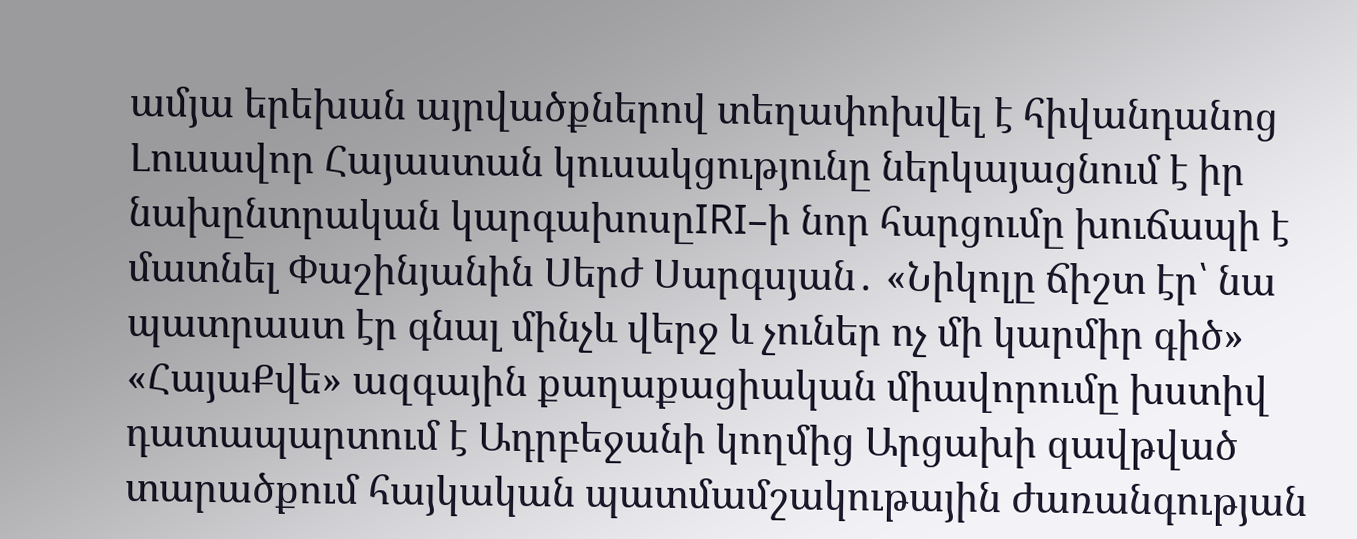ամյա երեխան այրվածքներով տեղափոխվել է հիվանդանոց Լուսավոր Հայաստան կուսակցությունը ներկայացնում է իր նախընտրական կարգախոսըIRI–ի նոր հարցումը խուճապի է մատնել Փաշինյանին Սերժ Սարգսյան․ «Նիկոլը ճիշտ էր՝ նա պատրաստ էր գնալ մինչև վերջ և չուներ ոչ մի կարմիր գիծ» «ՀայաՔվե» ազգային քաղաքացիական միավորումը խստիվ դատապարտում է Ադրբեջանի կողմից Արցախի զավթված տարածքում հայկական պատմամշակութային ժառանգության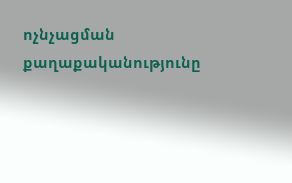ոչնչացման քաղաքականությունը